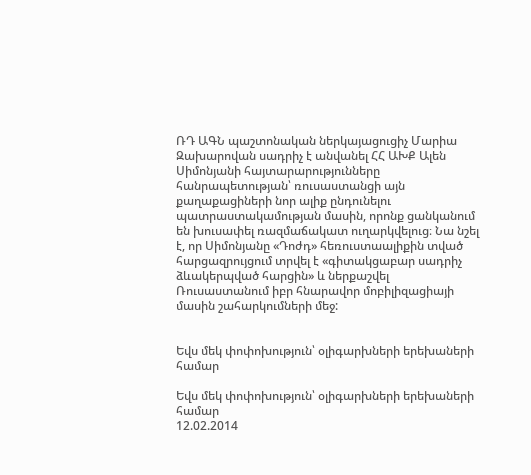ՌԴ ԱԳՆ պաշտոնական ներկայացուցիչ Մարիա Զախարովան սադրիչ է անվանել ՀՀ ԱԽՔ Ալեն Սիմոնյանի հայտարարությունները հանրապետության՝ ռուսաստանցի այն քաղաքացիների նոր ալիք ընդունելու պատրաստակամության մասին, որոնք ցանկանում են խուսափել ռազմաճակատ ուղարկվելուց։ Նա նշել է, որ Սիմոնյանը «Դոժդ» հեռուստաալիքին տված հարցազրույցում տրվել է «գիտակցաբար սադրիչ ձևակերպված հարցին» և ներքաշվել Ռուսաստանում իբր հնարավոր մոբիլիզացիայի մասին շահարկումների մեջ:


Եվս մեկ փոփոխություն՝ օլիգարխների երեխաների համար

Եվս մեկ փոփոխություն՝ օլիգարխների երեխաների համար
12.02.2014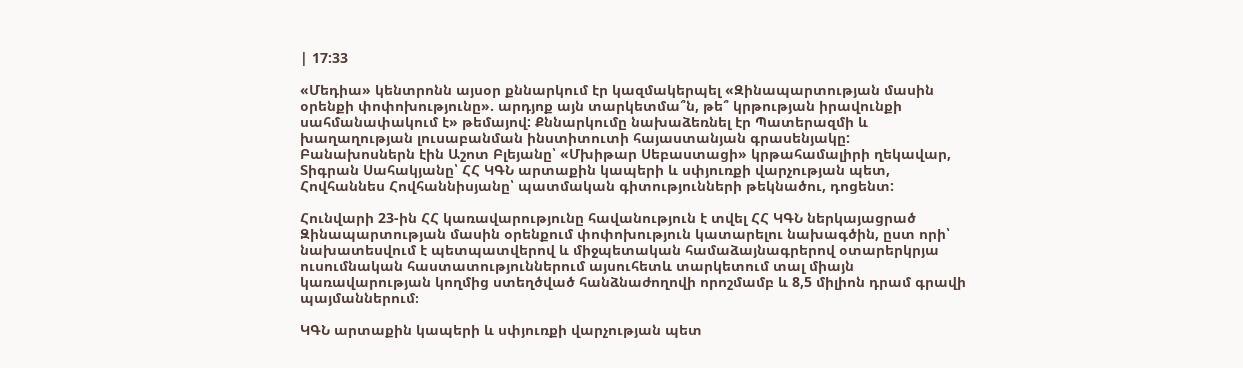| 17:33

«Մեդիա» կենտրոնն այսօր քննարկում էր կազմակերպել «Զինապարտության մասին օրենքի փոփոխությունը». արդյոք այն տարկետմա՞ն, թե՞ կրթության իրավունքի սահմանափակում է» թեմայով: Քննարկումը նախաձեռնել էր Պատերազմի և խաղաղության լուսաբանման ինստիտուտի հայաստանյան գրասենյակը: Բանախոսներն էին Աշոտ Բլեյանը՝ «Մխիթար Սեբաստացի» կրթահամալիրի ղեկավար, Տիգրան Սահակյանը՝ ՀՀ ԿԳՆ արտաքին կապերի և սփյուռքի վարչության պետ, Հովհաննես Հովհաննիսյանը՝ պատմական գիտությունների թեկնածու, դոցենտ:

Հունվարի 23-ին ՀՀ կառավարությունը հավանություն է տվել ՀՀ ԿԳՆ ներկայացրած Զինապարտության մասին օրենքում փոփոխություն կատարելու նախագծին, ըստ որի՝ նախատեսվում է պետպատվերով և միջպետական համաձայնագրերով օտարերկրյա ուսումնական հաստատություններում այսուհետև տարկետում տալ միայն կառավարության կողմից ստեղծված հանձնաժողովի որոշմամբ և 8,5 միլիոն դրամ գրավի պայմաններում։

ԿԳՆ արտաքին կապերի և սփյուռքի վարչության պետ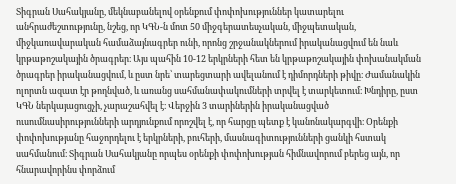Տիգրան Սահակյանը, մեկնաբանելով օրենքում փոփոխություններ կատարելու անհրաժեշտությունը, նշեց, որ ԿԳՆ-ն մոտ 50 միջգերատեսչական, միջպետական, միջկառավարական համաձայնագրեր ունի, որոնց շրջանակներում իրականացվում են նաև կրթաթոշակային ծրագրեր։ Այս պահին 10-12 երկրների հետ են կրթաթոշակային փոխանակման ծրագրեր իրականացվում, և ըստ նրե՝ տարեցտարի ավելանում է դիմորդների թիվը։ Ժամանակին ոլորտն ազատ էր թողնված, և առանց սահմանափակումների տրվել է տարկետում։ Խնդիրը, ըստ ԿԳՆ ներկայացուցչի, չարաշահվել է։ Վերջին 3 տարիներին իրականացված ուսումնասիրությունների արդյունքում որոշվել է, որ հարցը պետք է կանոնակարգվի։ Օրենքի փոփոխությանը հաջորդելու է երկրների, բուհերի, մասնագիտությունների ցանկի հստակ սահմանում։ Տիգրան Սահակյանը որպես օրենքի փոփոխության հիմնավորում բերեց այն, որ հնարավորինս փորձում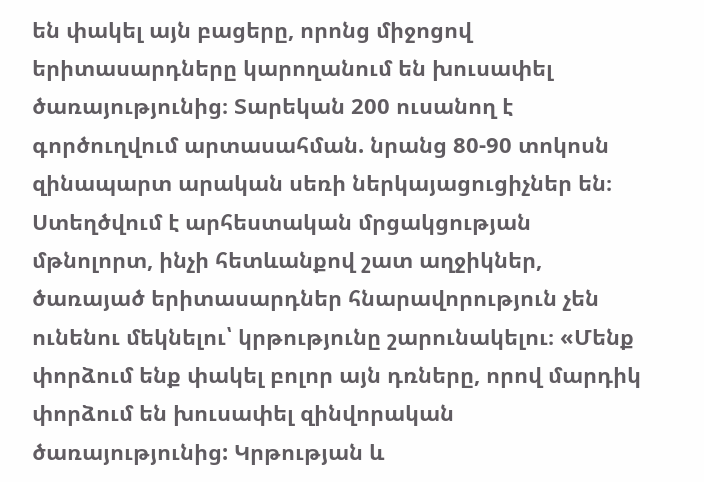են փակել այն բացերը, որոնց միջոցով երիտասարդները կարողանում են խուսափել ծառայությունից։ Տարեկան 200 ուսանող է գործուղվում արտասահման. նրանց 80-90 տոկոսն զինապարտ արական սեռի ներկայացուցիչներ են։ Ստեղծվում է արհեստական մրցակցության մթնոլորտ, ինչի հետևանքով շատ աղջիկներ, ծառայած երիտասարդներ հնարավորություն չեն ունենու մեկնելու՝ կրթությունը շարունակելու։ «Մենք փորձում ենք փակել բոլոր այն դռները, որով մարդիկ փորձում են խուսափել զինվորական ծառայությունից: Կրթության և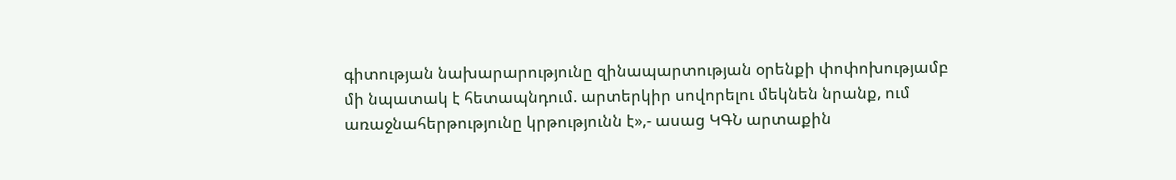գիտության նախարարությունը զինապարտության օրենքի փոփոխությամբ մի նպատակ է հետապնդում. արտերկիր սովորելու մեկնեն նրանք, ում առաջնահերթությունը կրթությունն է»,- ասաց ԿԳՆ արտաքին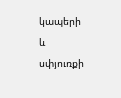կապերի և սփյուռքի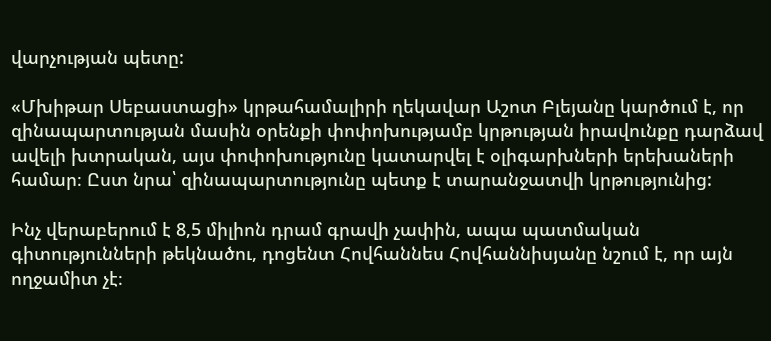վարչության պետը:

«Մխիթար Սեբաստացի» կրթահամալիրի ղեկավար Աշոտ Բլեյանը կարծում է, որ զինապարտության մասին օրենքի փոփոխությամբ կրթության իրավունքը դարձավ ավելի խտրական, այս փոփոխությունը կատարվել է օլիգարխների երեխաների համար։ Ըստ նրա՝ զինապարտությունը պետք է տարանջատվի կրթությունից:

Ինչ վերաբերում է 8,5 միլիոն դրամ գրավի չափին, ապա պատմական գիտությունների թեկնածու, դոցենտ Հովհաննես Հովհաննիսյանը նշում է, որ այն ողջամիտ չէ։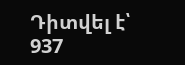Դիտվել է՝ 937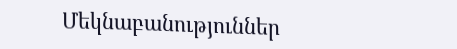Մեկնաբանություններ